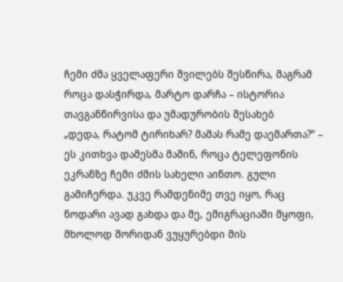ჩემი ძმა ყველაფერი შვილებს შესწირა, მაგრამ როცა დასჭირდა, მარტო დარჩა – ისტორია თავგანწირვისა და უმადურობის შესახებ
„დედა, რატომ ტირიხარ? მამას რამე დაემართა?“ – ეს კითხვა დამესმა მაშინ, როცა ტელეფონის ეკრანზე ჩემი ძმის სახელი აინთო. გული გამიჩერდა. უკვე რამდენიმე თვე იყო, რაც ნოდარი ავად გახდა და მე, ემიგრაციაში მყოფი, მხოლოდ შორიდან ვუყურებდი მის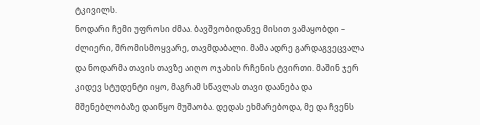ტკივილს.
ნოდარი ჩემი უფროსი ძმაა. ბავშვობიდანვე მისით ვამაყობდი – ძლიერი, შრომისმოყვარე, თავმდაბალი. მამა ადრე გარდაგვეცვალა და ნოდარმა თავის თავზე აიღო ოჯახის რჩენის ტვირთი. მაშინ ჯერ კიდევ სტუდენტი იყო, მაგრამ სწავლას თავი დაანება და მშენებლობაზე დაიწყო მუშაობა. დედას ეხმარებოდა, მე და ჩვენს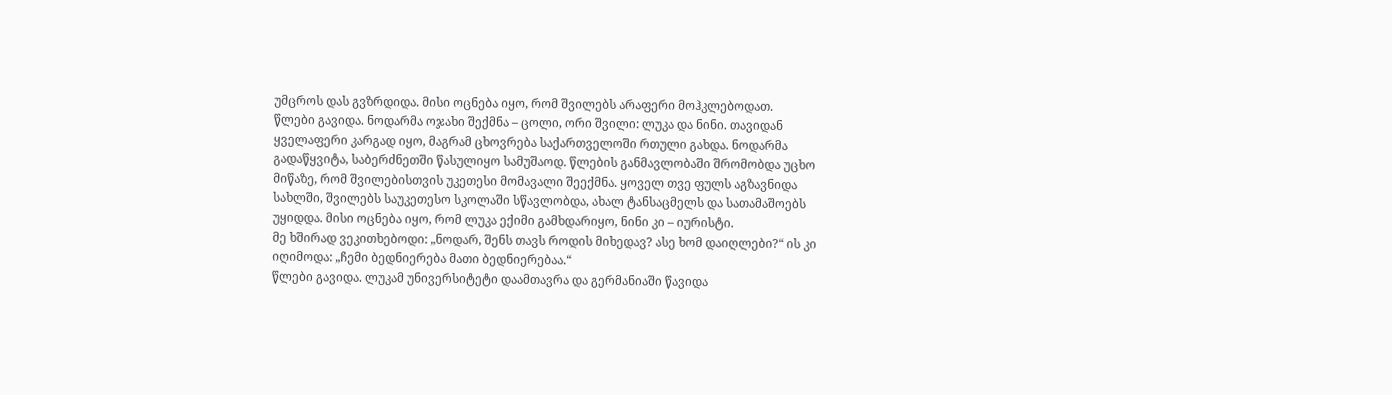უმცროს დას გვზრდიდა. მისი ოცნება იყო, რომ შვილებს არაფერი მოჰკლებოდათ.
წლები გავიდა. ნოდარმა ოჯახი შექმნა – ცოლი, ორი შვილი: ლუკა და ნინი. თავიდან ყველაფერი კარგად იყო, მაგრამ ცხოვრება საქართველოში რთული გახდა. ნოდარმა გადაწყვიტა, საბერძნეთში წასულიყო სამუშაოდ. წლების განმავლობაში შრომობდა უცხო მიწაზე, რომ შვილებისთვის უკეთესი მომავალი შეექმნა. ყოველ თვე ფულს აგზავნიდა სახლში, შვილებს საუკეთესო სკოლაში სწავლობდა, ახალ ტანსაცმელს და სათამაშოებს უყიდდა. მისი ოცნება იყო, რომ ლუკა ექიმი გამხდარიყო, ნინი კი – იურისტი.
მე ხშირად ვეკითხებოდი: „ნოდარ, შენს თავს როდის მიხედავ? ასე ხომ დაიღლები?“ ის კი იღიმოდა: „ჩემი ბედნიერება მათი ბედნიერებაა.“
წლები გავიდა. ლუკამ უნივერსიტეტი დაამთავრა და გერმანიაში წავიდა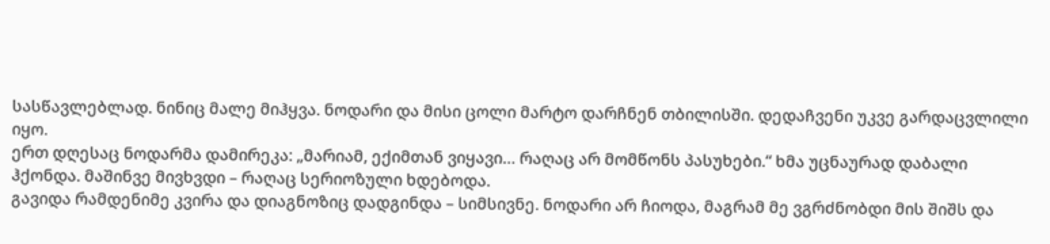სასწავლებლად. ნინიც მალე მიჰყვა. ნოდარი და მისი ცოლი მარტო დარჩნენ თბილისში. დედაჩვენი უკვე გარდაცვლილი იყო.
ერთ დღესაც ნოდარმა დამირეკა: „მარიამ, ექიმთან ვიყავი… რაღაც არ მომწონს პასუხები.“ ხმა უცნაურად დაბალი ჰქონდა. მაშინვე მივხვდი – რაღაც სერიოზული ხდებოდა.
გავიდა რამდენიმე კვირა და დიაგნოზიც დადგინდა – სიმსივნე. ნოდარი არ ჩიოდა, მაგრამ მე ვგრძნობდი მის შიშს და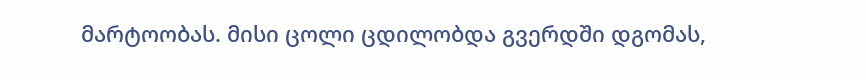მარტოობას. მისი ცოლი ცდილობდა გვერდში დგომას,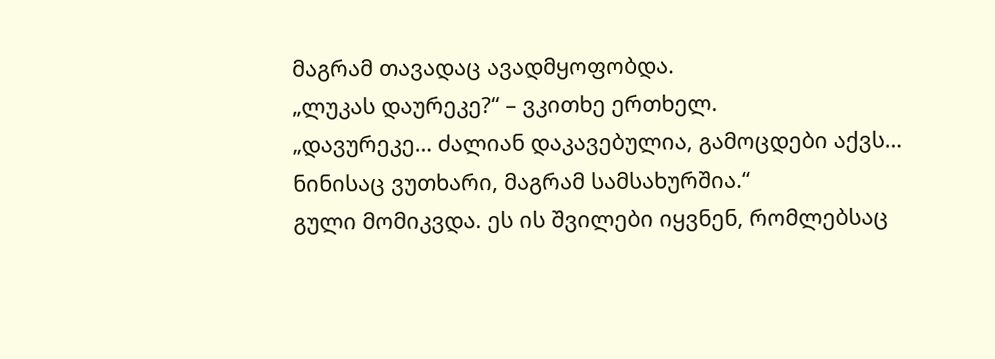მაგრამ თავადაც ავადმყოფობდა.
„ლუკას დაურეკე?“ – ვკითხე ერთხელ.
„დავურეკე… ძალიან დაკავებულია, გამოცდები აქვს… ნინისაც ვუთხარი, მაგრამ სამსახურშია.“
გული მომიკვდა. ეს ის შვილები იყვნენ, რომლებსაც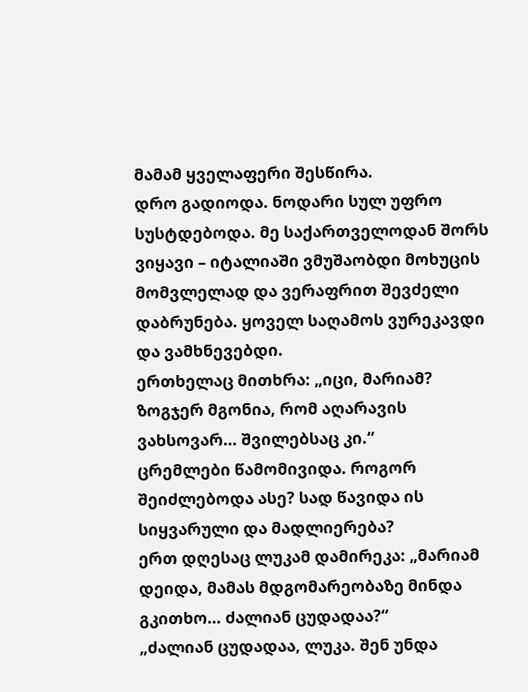მამამ ყველაფერი შესწირა.
დრო გადიოდა. ნოდარი სულ უფრო სუსტდებოდა. მე საქართველოდან შორს ვიყავი – იტალიაში ვმუშაობდი მოხუცის მომვლელად და ვერაფრით შევძელი დაბრუნება. ყოველ საღამოს ვურეკავდი და ვამხნევებდი.
ერთხელაც მითხრა: „იცი, მარიამ? ზოგჯერ მგონია, რომ აღარავის ვახსოვარ… შვილებსაც კი.“
ცრემლები წამომივიდა. როგორ შეიძლებოდა ასე? სად წავიდა ის სიყვარული და მადლიერება?
ერთ დღესაც ლუკამ დამირეკა: „მარიამ დეიდა, მამას მდგომარეობაზე მინდა გკითხო… ძალიან ცუდადაა?“
„ძალიან ცუდადაა, ლუკა. შენ უნდა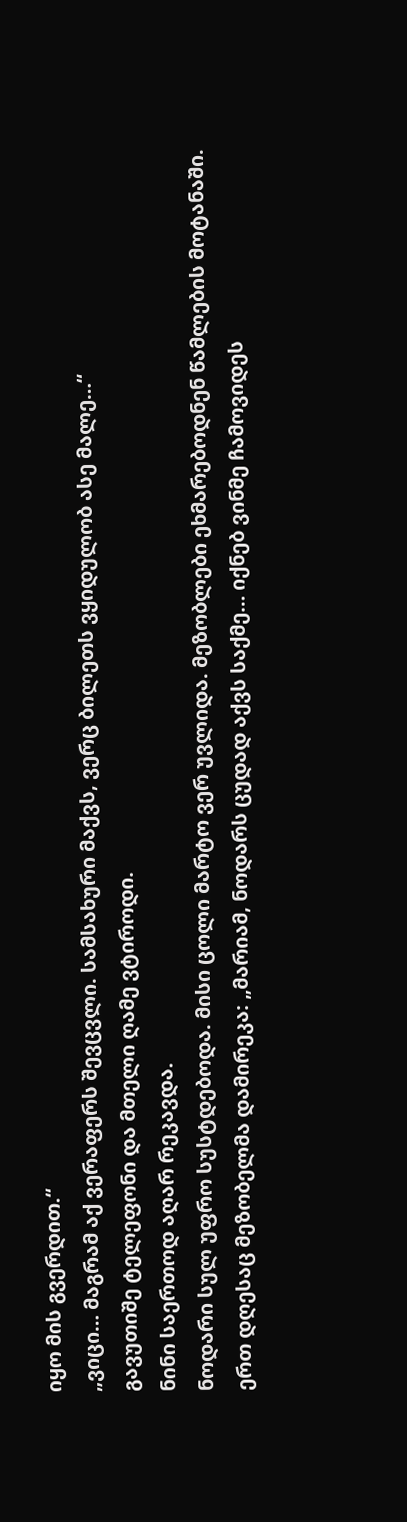იყო მის გვერდით.“
„ვიცი… მაგრამ აქ ვერაფერს შევცვლი. სამსახური მაქვს, ვერც ბილეთს ვყიდულობ ასე მალე…“
გავუთიშე ტელეფონი და მთელი ღამე ვტიროდი.
ნინი საერთოდ აღარ რეკავდა.
ნოდარი სულ უფრო სუსტდებოდა. მისი ცოლი მარტო ვერ უვლიდა. მეზობლები ეხმარებოდნენ წამლების მოტანაში.
ერთ დღესაც მეზობელმა დამირეკა: „მარიამ, ნოდარს ცუდად აქვს საქმე… იქნებ ვინმე ჩამოვიდეს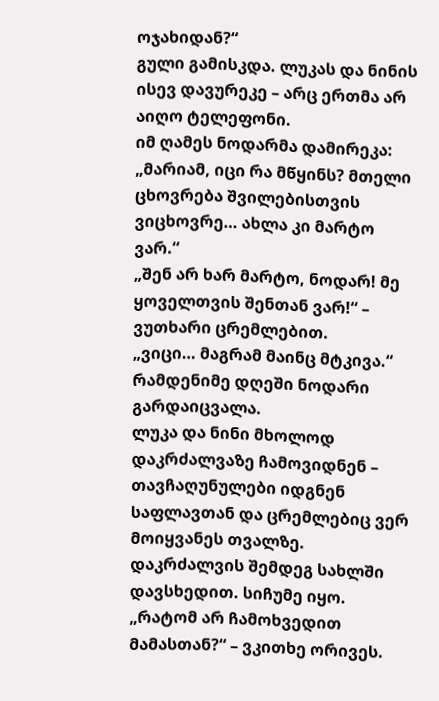ოჯახიდან?“
გული გამისკდა. ლუკას და ნინის ისევ დავურეკე – არც ერთმა არ აიღო ტელეფონი.
იმ ღამეს ნოდარმა დამირეკა: „მარიამ, იცი რა მწყინს? მთელი ცხოვრება შვილებისთვის ვიცხოვრე… ახლა კი მარტო ვარ.“
„შენ არ ხარ მარტო, ნოდარ! მე ყოველთვის შენთან ვარ!“ – ვუთხარი ცრემლებით.
„ვიცი… მაგრამ მაინც მტკივა.“
რამდენიმე დღეში ნოდარი გარდაიცვალა.
ლუკა და ნინი მხოლოდ დაკრძალვაზე ჩამოვიდნენ – თავჩაღუნულები იდგნენ საფლავთან და ცრემლებიც ვერ მოიყვანეს თვალზე.
დაკრძალვის შემდეგ სახლში დავსხედით. სიჩუმე იყო.
„რატომ არ ჩამოხვედით მამასთან?“ – ვკითხე ორივეს.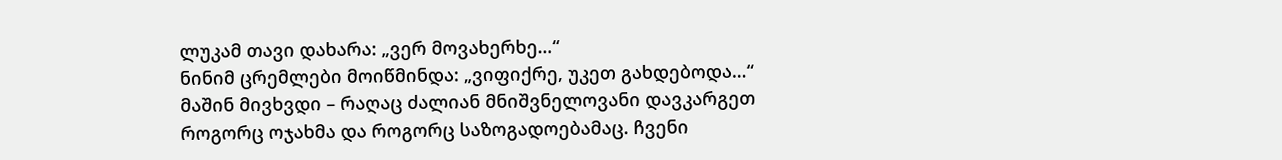ლუკამ თავი დახარა: „ვერ მოვახერხე…“
ნინიმ ცრემლები მოიწმინდა: „ვიფიქრე, უკეთ გახდებოდა…“
მაშინ მივხვდი – რაღაც ძალიან მნიშვნელოვანი დავკარგეთ როგორც ოჯახმა და როგორც საზოგადოებამაც. ჩვენი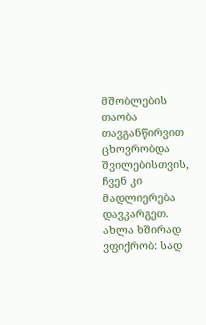მშობლების თაობა თავგანწირვით ცხოვრობდა შვილებისთვის, ჩვენ კი მადლიერება დავკარგეთ.
ახლა ხშირად ვფიქრობ: სად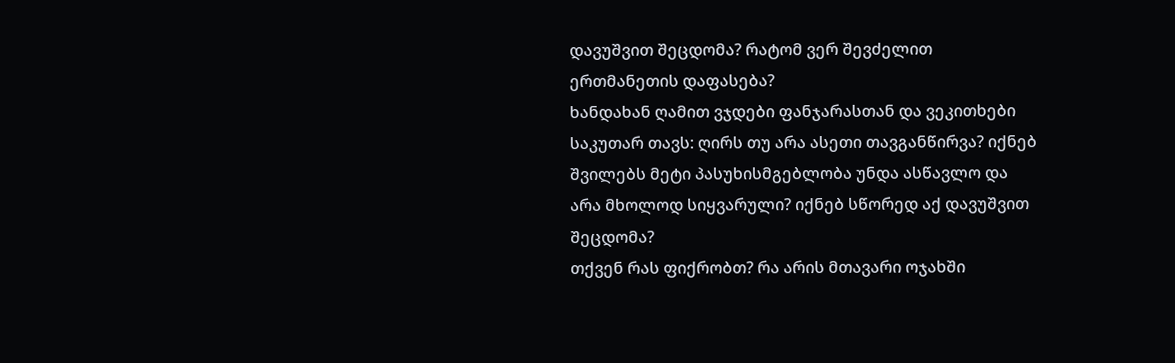დავუშვით შეცდომა? რატომ ვერ შევძელით ერთმანეთის დაფასება?
ხანდახან ღამით ვჯდები ფანჯარასთან და ვეკითხები საკუთარ თავს: ღირს თუ არა ასეთი თავგანწირვა? იქნებ შვილებს მეტი პასუხისმგებლობა უნდა ასწავლო და არა მხოლოდ სიყვარული? იქნებ სწორედ აქ დავუშვით შეცდომა?
თქვენ რას ფიქრობთ? რა არის მთავარი ოჯახში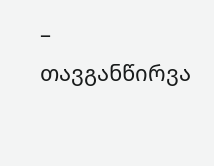– თავგანწირვა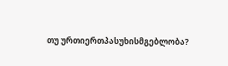თუ ურთიერთპასუხისმგებლობა?